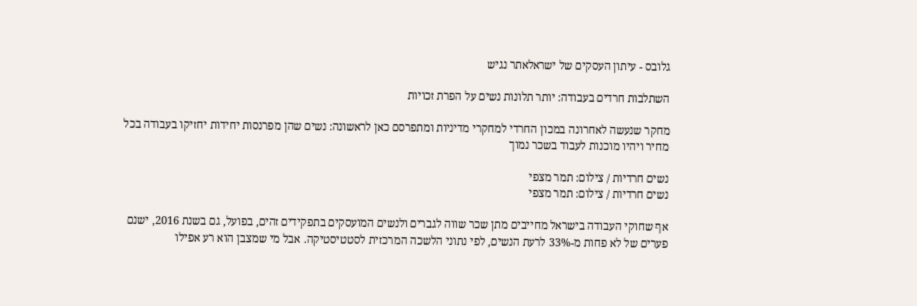גלובס - עיתון העסקים של ישראלאתר נגיש

השתלבות חרדים בעבודה: יותר תלונות נשים על הפרת זכויות

מחקר שנעשה לאחרונה במכון החרדי למחקרי מדיניות ומתפרסם כאן לראשונה: נשים שהן מפרנסות יחידות יחזיקו בעבודה בכל מחיר ויהיו מוכנות לעבוד בשכר נמוך

נשים חרדיות / צילום: תמר מצפי
נשים חרדיות / צילום: תמר מצפי

אף שחוקי העבודה בישראל מחייבים מתן שכר שווה לגברים ולנשים המועסקים בתפקידים זהים, בפועל, גם בשנת 2016, ישנם פערים של לא פחות מ-33% לרעת הנשים, לפי נתוני הלשכה המרכזית לסטטיסטיקה. אבל מי שמצבן הוא רע אפילו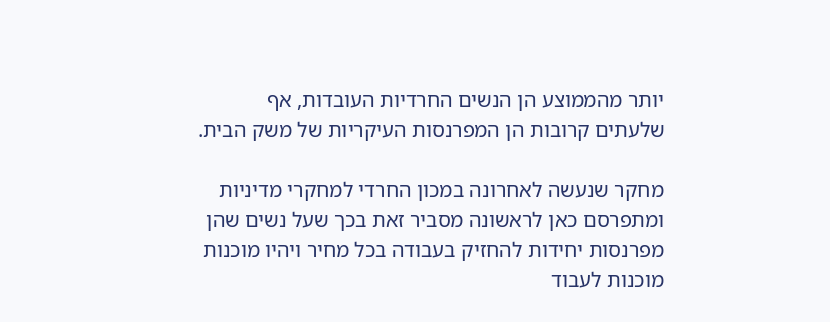יותר מהממוצע הן הנשים החרדיות העובדות, אף שלעתים קרובות הן המפרנסות העיקריות של משק הבית.

מחקר שנעשה לאחרונה במכון החרדי למחקרי מדיניות ומתפרסם כאן לראשונה מסביר זאת בכך שעל נשים שהן מפרנסות יחידות להחזיק בעבודה בכל מחיר ויהיו מוכנות מוכנות לעבוד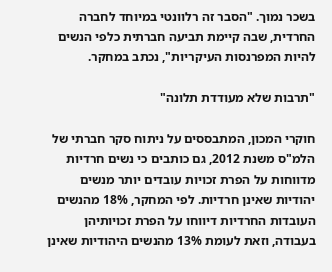בשכר נמוך. "הסבר זה רלוונטי במיוחד לחברה החרדית, שבה קיימת תביעה חברתית כלפי הנשים להיות המפרנסות העיקריות", נכתב במחקר.

"תרבות שלא מעודדת תלונה"

חוקרי המכון, המתבססים על ניתוח סקר חברתי של הלמ"ס משנת 2012, גם כותבים כי נשים חרדיות מדווחות על הפרת זכויות עובדים יותר מנשים יהודיות שאינן חרדיות. לפי המחקר, 18% מהנשים העובדות החרדיות דיווחו על הפרת זכויותיהן בעבודה, וזאת לעומת 13% מהנשים היהודיות שאינן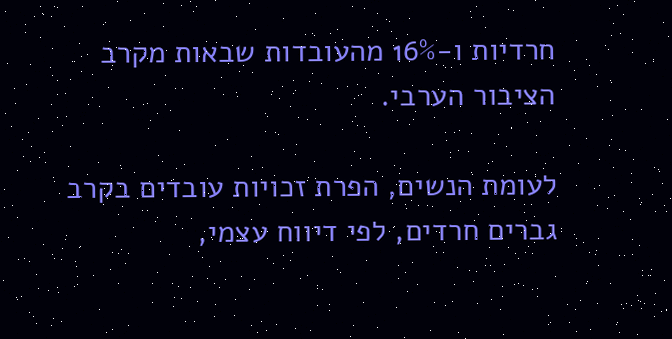חרדיות ו-16% מהעובדות שבאות מקרב הציבור הערבי.

לעומת הנשים, הפרת זכויות עובדים בקרב גברים חרדים, לפי דיווח עצמי,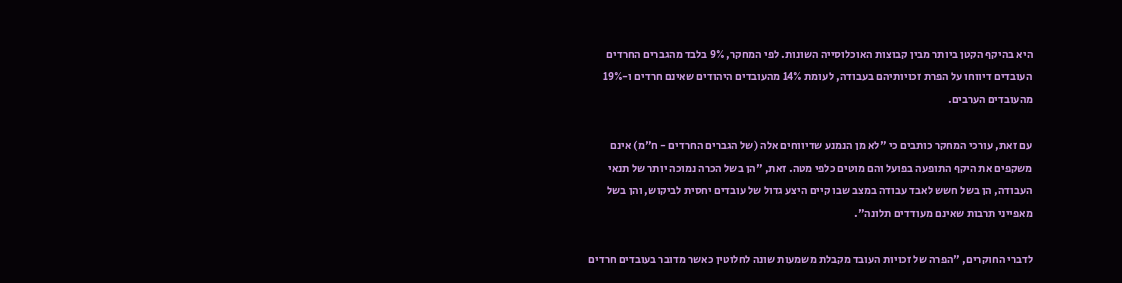היא בהיקף הקטן ביותר מבין קבוצות האוכלוסייה השונות. לפי המחקר, 9% בלבד מהגברים החרדים העובדים דיווחו על הפרת זכויותיהם בעבודה, לעומת 14% מהעובדים היהודים שאינם חרדים ו-19% מהעובדים הערבים.

עם זאת, עורכי המחקר כותבים כי "לא מן הנמנע שדיווחים אלה (של הגברים החרדים - ח"מ) אינם משקפים את היקף התופעה בפועל והם מוטים כלפי מטה. זאת, "הן בשל הכרה נמוכה יותר של תנאי העבודה, הן בשל חשש לאבד עבודה במצב שבו קיים היצע גדול של עובדים יחסית לביקוש, והן בשל מאפייני תרבות שאינם מעודדים תלונה".

לדברי החוקרים, "הפרה של זכויות העובד מקבלת משמעות שונה לחלוטין כאשר מדובר בעובדים חרדים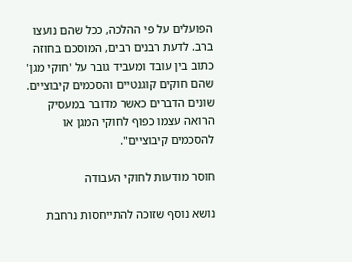הפועלים על פי ההלכה, ככל שהם נועצו ברב. לדעת רבנים רבים, המוסכם בחוזה כתוב בין עובד ומעביד גובר על 'חוקי מגן' שהם חוקים קוגנטיים והסכמים קיבוציים. שונים הדברים כאשר מדובר במעסיק הרואה עצמו כפוף לחוקי המגן או להסכמים קיבוציים".

חוסר מודעות לחוקי העבודה

נושא נוסף שזוכה להתייחסות נרחבת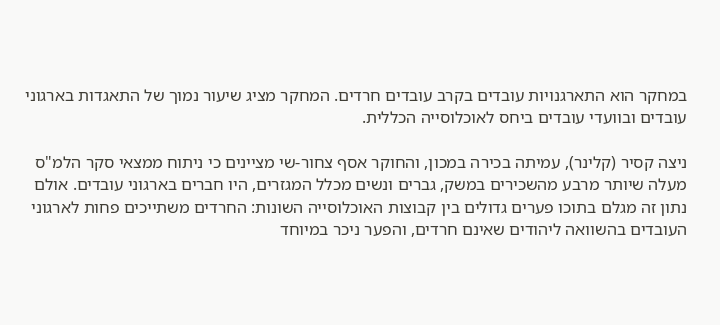במחקר הוא התארגנויות עובדים בקרב עובדים חרדים. המחקר מציג שיעור נמוך של התאגדות בארגוני עובדים ובוועדי עובדים ביחס לאוכלוסייה הכללית.

ניצה קסיר (קלינר), עמיתה בכירה במכון, והחוקר אסף צחור-שי מציינים כי ניתוח ממצאי סקר הלמ"ס מעלה שיותר מרבע מהשכירים במשק, גברים ונשים מכלל המגזרים, היו חברים בארגוני עובדים. אולם נתון זה מגלם בתוכו פערים גדולים בין קבוצות האוכלוסייה השונות: החרדים משתייכים פחות לארגוני העובדים בהשוואה ליהודים שאינם חרדים, והפער ניכר במיוחד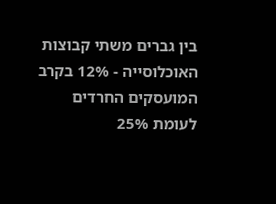בין גברים משתי קבוצות האוכלוסייה - 12% בקרב המועסקים החרדים לעומת 25%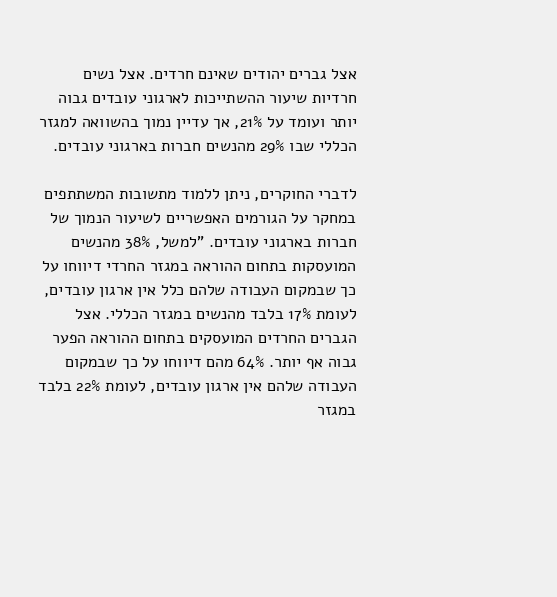אצל גברים יהודים שאינם חרדים. אצל נשים חרדיות שיעור ההשתייכות לארגוני עובדים גבוה יותר ועומד על 21%, אך עדיין נמוך בהשוואה למגזר הכללי שבו 29% מהנשים חברות בארגוני עובדים.

לדברי החוקרים, ניתן ללמוד מתשובות המשתתפים במחקר על הגורמים האפשריים לשיעור הנמוך של חברות בארגוני עובדים. "למשל, 38% מהנשים המועסקות בתחום ההוראה במגזר החרדי דיווחו על כך שבמקום העבודה שלהם כלל אין ארגון עובדים, לעומת 17% בלבד מהנשים במגזר הכללי. אצל הגברים החרדים המועסקים בתחום ההוראה הפער גבוה אף יותר. 64% מהם דיווחו על כך שבמקום העבודה שלהם אין ארגון עובדים, לעומת 22% בלבד במגזר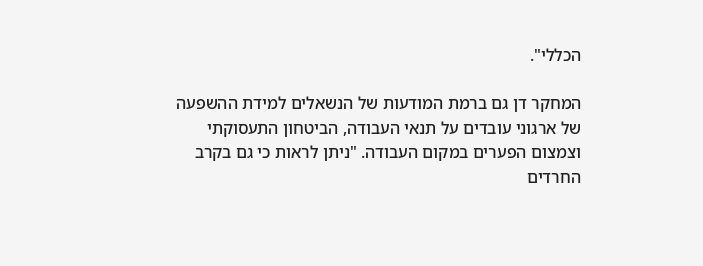הכללי".

המחקר דן גם ברמת המודעות של הנשאלים למידת ההשפעה של ארגוני עובדים על תנאי העבודה, הביטחון התעסוקתי וצמצום הפערים במקום העבודה. "ניתן לראות כי גם בקרב החרדים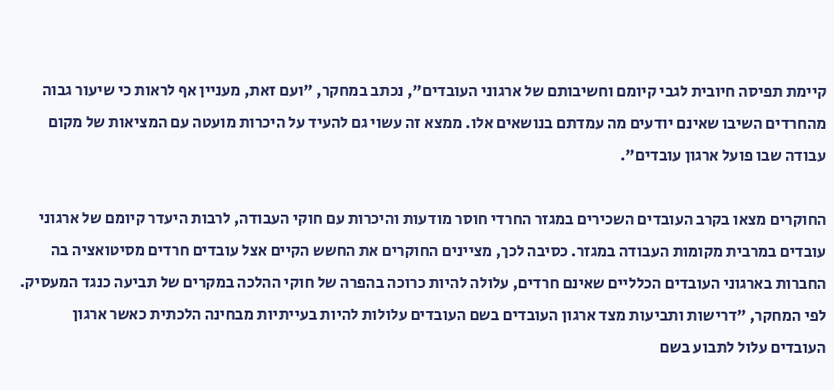קיימת תפיסה חיובית לגבי קיומם וחשיבותם של ארגוני העובדים", נכתב במחקר, "ועם זאת, מעניין אף לראות כי שיעור גבוה מהחרדים השיבו שאינם יודעים מה עמדתם בנושאים אלו. ממצא זה עשוי גם להעיד על היכרות מועטה עם המציאות של מקום עבודה שבו פועל ארגון עובדים".

החוקרים מצאו בקרב העובדים השכירים במגזר החרדי חוסר מודעות והיכרות עם חוקי העבודה, לרבות היעדר קיומם של ארגוני עובדים במרבית מקומות העבודה במגזר. כסיבה לכך, מציינים החוקרים את החשש הקיים אצל עובדים חרדים מסיטואציה בה החברות בארגוני העובדים הכלליים שאינם חרדים, עלולה להיות כרוכה בהפרה של חוקי ההלכה במקרים של תביעה כנגד המעסיק. לפי המחקר, "דרישות ותביעות מצד ארגון העובדים בשם העובדים עלולות להיות בעייתיות מבחינה הלכתית כאשר ארגון העובדים עלול לתבוע בשם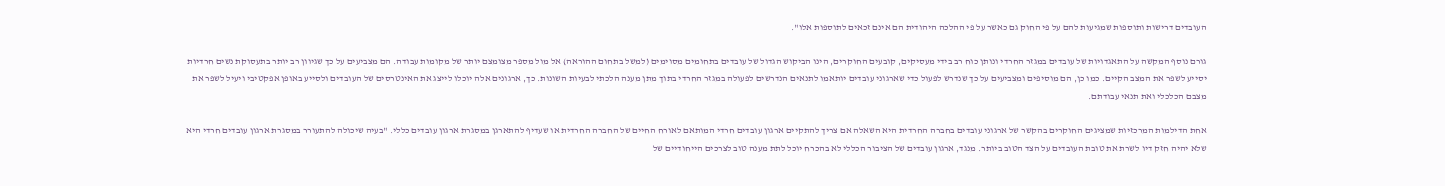העובדים דרישות ותוספות שמגיעות להם על פי החוק גם כאשר על פי ההלכה היהודית הם אינם זכאים לתוספות אלו".

גורם נוסף המקשה על התאגדויות של עובדים במגזר החרדי ונותן כוח רב בידי מעסיקים, קובעים החוקרים, הינו הביקוש הגדול של עובדים בתחומים מסוימים (למשל בתחום ההוראה) אל מול מספר מצומצם יותר של מקומות עבודה. הם מצביעים על כך שגיוון רב יותר בתעסוקת נשים חרדיות יסייע לשפר את המצב הקיים. כמו כן, הם מוסיפים ומצביעים על כך שנדרש לפעול כדי שארגוני עובדים יותאמו לתנאים הנדרשים לפעולה במגזר החרדי בתוך מתן מענה הלכתי לבעיות השונות. כך, ארגונים אלה יוכלו לייצג את האינטרסים של העובדים ולסייע באופן אפקטיבי ויעיל לשפר את מצבם הכלכלי ואת תנאי עבודתם.

אחת הדילמות המרכזיות שמציגים החוקרים בהקשר של ארגוני עובדים בחברה החרדית היא השאלה אם צריך להתקיים ארגון עובדים חרדי המותאם לאורח החיים של החברה החרדית או שעדיף להתארגן במסגרת ארגון עובדים כללי. "בעיה שיכולה להתעורר במסגרת ארגון עובדים חרדי היא שלא יהיה חזק דיו לשרת את טובת העובדים על הצד הטוב ביותר. מנגד, ארגון עובדים של הציבור הכללי לא בהכרח יוכל לתת מענה טוב לצרכים הייחודיים של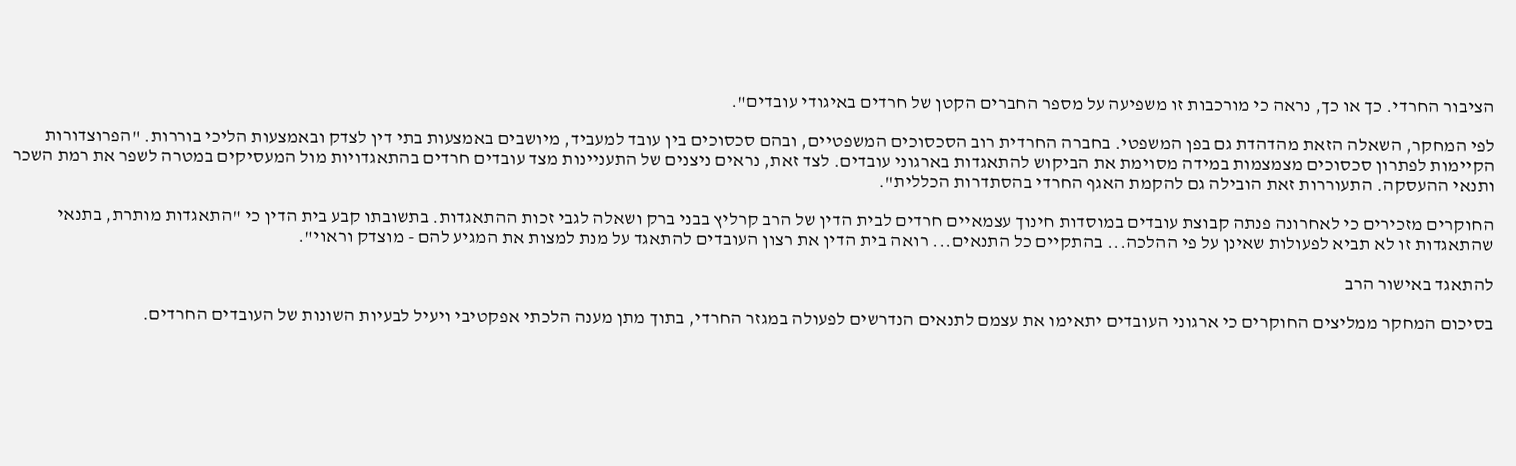הציבור החרדי. כך או כך, נראה כי מורכבות זו משפיעה על מספר החברים הקטן של חרדים באיגודי עובדים".

לפי המחקר, השאלה הזאת מהדהדת גם בפן המשפטי. בחברה החרדית רוב הסכסוכים המשפטיים, ובהם סכסוכים בין עובד למעביד, מיושבים באמצעות בתי דין לצדק ובאמצעות הליכי בוררות. "הפרוצדורות הקיימות לפתרון סכסוכים מצמצמות במידה מסוימת את הביקוש להתאגדות בארגוני עובדים. לצד זאת, נראים ניצנים של התעניינות מצד עובדים חרדים בהתאגדויות מול המעסיקים במטרה לשפר את רמת השכר ותנאי ההעסקה. התעוררות זאת הובילה גם להקמת האגף החרדי בהסתדרות הכללית".

החוקרים מזכירים כי לאחרונה פנתה קבוצת עובדים במוסדות חינוך עצמאיים חרדים לבית הדין של הרב קרליץ בבני ברק ושאלה לגבי זכות ההתאגדות. בתשובתו קבע בית הדין כי "התאגדות מותרת, בתנאי שהתאגדות זו לא תביא לפעולות שאינן על פי ההלכה... בהתקיים כל התנאים... רואה בית הדין את רצון העובדים להתאגד על מנת למצות את המגיע להם - מוצדק וראוי".

להתאגד באישור הרב

בסיכום המחקר ממליצים החוקרים כי ארגוני העובדים יתאימו את עצמם לתנאים הנדרשים לפעולה במגזר החרדי, בתוך מתן מענה הלכתי אפקטיבי ויעיל לבעיות השונות של העובדים החרדים.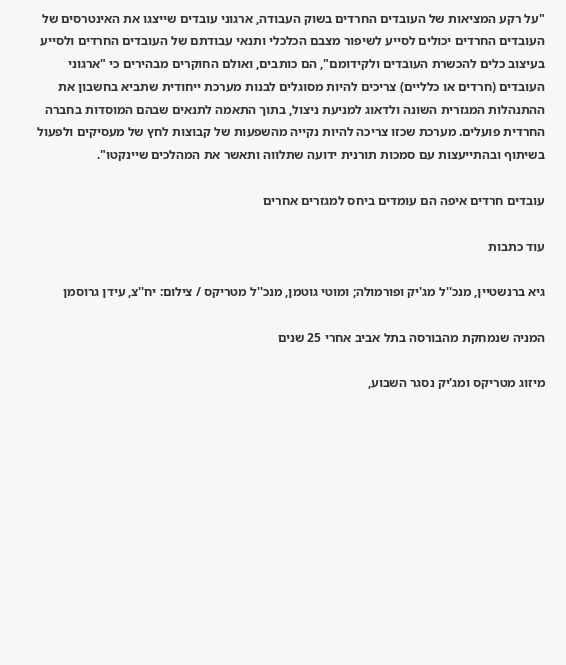"על רקע המציאות של העובדים החרדים בשוק העבודה, ארגוני עובדים שייצגו את האינטרסים של העובדים החרדים יכולים לסייע לשיפור מצבם הכלכלי ותנאי עבודתם של העובדים החרדים ולסייע בעיצוב כלים להכשרת העובדים ולקידומם", הם כותבים, ואולם החוקרים מבהירים כי "ארגוני העובדים (חרדים או כלליים) צריכים להיות מסוגלים לבנות מערכת ייחודית שתביא בחשבון את ההתנהלות המגזרית השונה ולדאוג למניעת ניצול, בתוך התאמה לתנאים שבהם המוסדות בחברה החרדית פועלים. מערכת שכזו צריכה להיות נקייה מהשפעות של קבוצות לחץ של מעסיקים ולפעול בשיתוף ובהתייעצות עם סמכות תורנית ידועה שתלווה ותאשר את המהלכים שיינקטו".

עובדים חרדים איפה הם עומדים ביחס למגזרים אחרים

עוד כתבות

גיא ברנשטיין, מנכ''ל מג'יק ופורמולה; ומוטי גוטמן, מנכ''ל מטריקס / צילום: יח''צ, עידן גרוסמן

המניה שנמחקת מהבורסה בתל אביב אחרי 25 שנים

מיזוג מטריקס ומג'יק נסגר השבוע,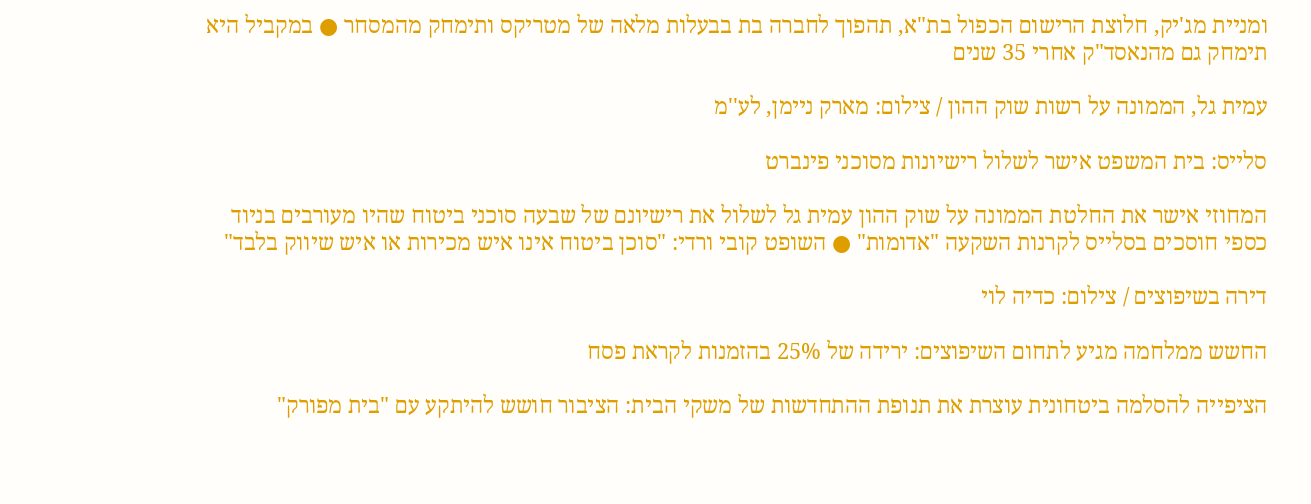ומניית מג'יק, חלוצת הרישום הכפול בת"א, תהפוך לחברה בת בבעלות מלאה של מטריקס ותימחק מהמסחר ● במקביל היא תימחק גם מהנאסד"ק אחרי 35 שנים

עמית גל, הממונה על רשות שוק ההון / צילום: מארק ניימן, לע''מ

סלייס: בית המשפט אישר לשלול רישיונות מסוכני פינברט

המחוזי אישר את החלטת הממונה על שוק ההון עמית גל לשלול את רישיונם של שבעה סוכני ביטוח שהיו מעורבים בניוד כספי חוסכים בסלייס לקרנות השקעה "אדומות" ● השופט קובי ורדי: "סוכן ביטוח אינו איש מכירות או איש שיווק בלבד"

דירה בשיפוצים / צילום: כדיה לוי

החשש ממלחמה מגיע לתחום השיפוצים: ירידה של 25% בהזמנות לקראת פסח

הציפייה להסלמה ביטחונית עוצרת את תנופת ההתחדשות של משקי הבית: הציבור חושש להיתקע עם "בית מפורק"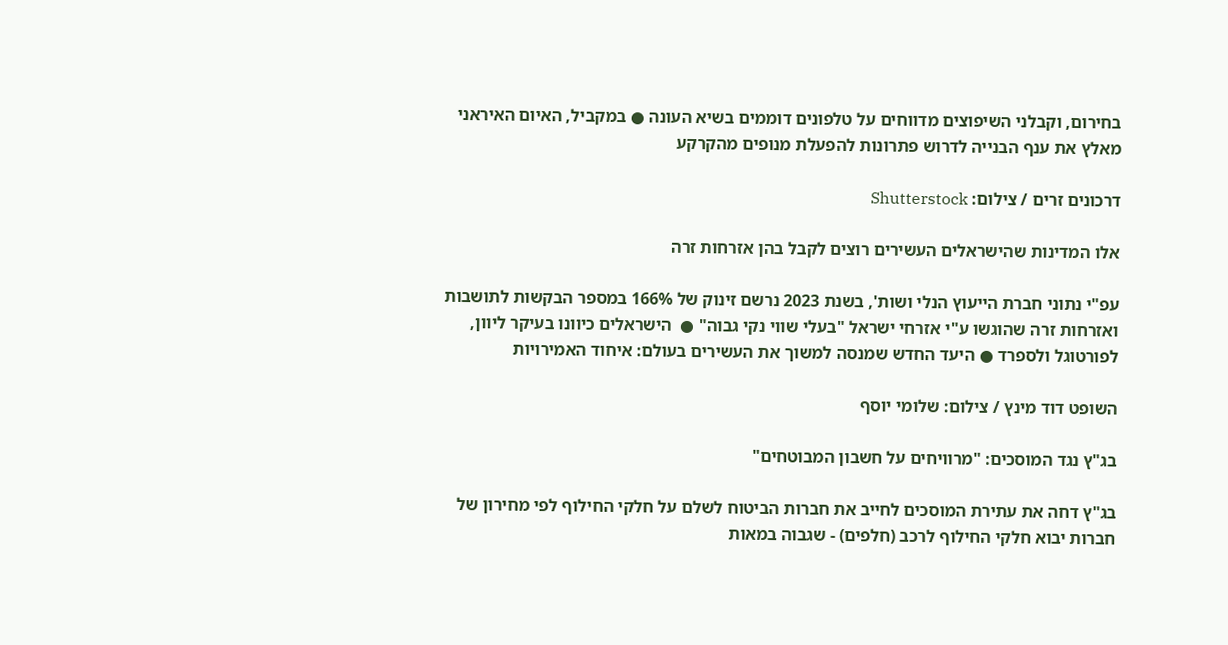בחירום, וקבלני השיפוצים מדווחים על טלפונים דוממים בשיא העונה ● במקביל, האיום האיראני מאלץ את ענף הבנייה לדרוש פתרונות להפעלת מנופים מהקרקע

דרכונים זרים / צילום: Shutterstock

אלו המדינות שהישראלים העשירים רוצים לקבל בהן אזרחות זרה

עפ"י נתוני חברת הייעוץ הנלי ושות', בשנת 2023 נרשם זינוק של 166% במספר הבקשות לתושבות ואזרחות זרה שהוגשו ע"י אזרחי ישראל "בעלי שווי נקי גבוה" ●  הישראלים כיוונו בעיקר ליוון, לפורטוגל ולספרד ● היעד החדש שמנסה למשוך את העשירים בעולם: איחוד האמירויות

השופט דוד מינץ / צילום: שלומי יוסף

בג"ץ נגד המוסכים: "מרוויחים על חשבון המבוטחים"

בג"ץ דחה את עתירת המוסכים לחייב את חברות הביטוח לשלם על חלקי החילוף לפי מחירון של חברות יבוא חלקי החילוף לרכב (חלפים) - שגבוה במאות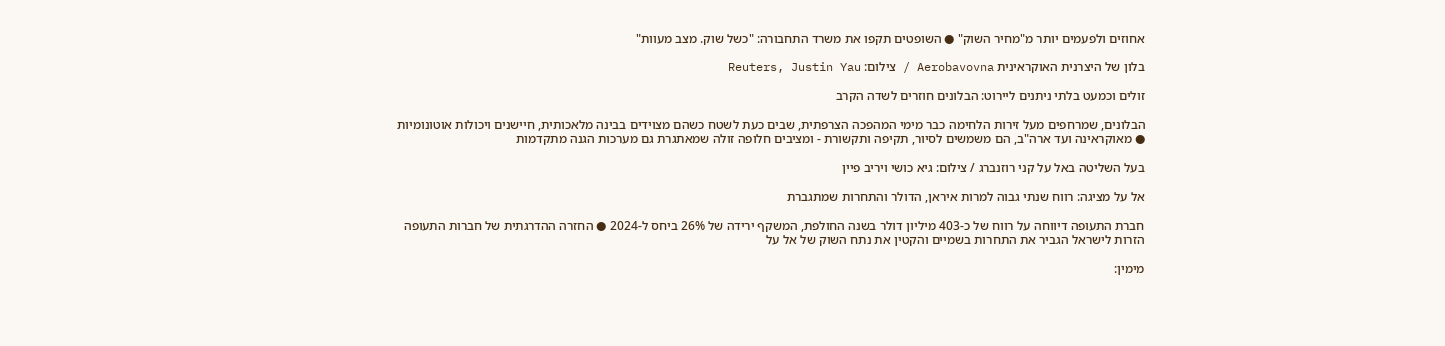אחוזים ולפעמים יותר מ"מחיר השוק" ● השופטים תקפו את משרד התחבורה: "כשל שוק. מצב מעוות"

בלון של היצרנית האוקראינית Aerobavovna / צילום: Reuters, Justin Yau

זולים וכמעט בלתי ניתנים ליירוט: הבלונים חוזרים לשדה הקרב

הבלונים, שמרחפים מעל זירות הלחימה כבר מימי המהפכה הצרפתית, שבים כעת לשטח כשהם מצוידים בבינה מלאכותית, חיישנים ויכולות אוטונומיות ● מאוקראינה ועד ארה"ב, הם משמשים לסיור, תקיפה ותקשורת - ומציבים חלופה זולה שמאתגרת גם מערכות הגנה מתקדמות

בעל השליטה באל על קני רוזנברג / צילום: גיא כושי ויריב פיין

אל על מציגה: רווח שנתי גבוה למרות איראן, הדולר והתחרות שמתגברת

חברת התעופה דיווחה על רווח של כ-403 מיליון דולר בשנה החולפת, המשקף ירידה של 26% ביחס ל-2024 ● החזרה ההדרגתית של חברות התעופה הזרות לישראל הגביר את התחרות בשמיים והקטין את נתח השוק של אל על

מימין: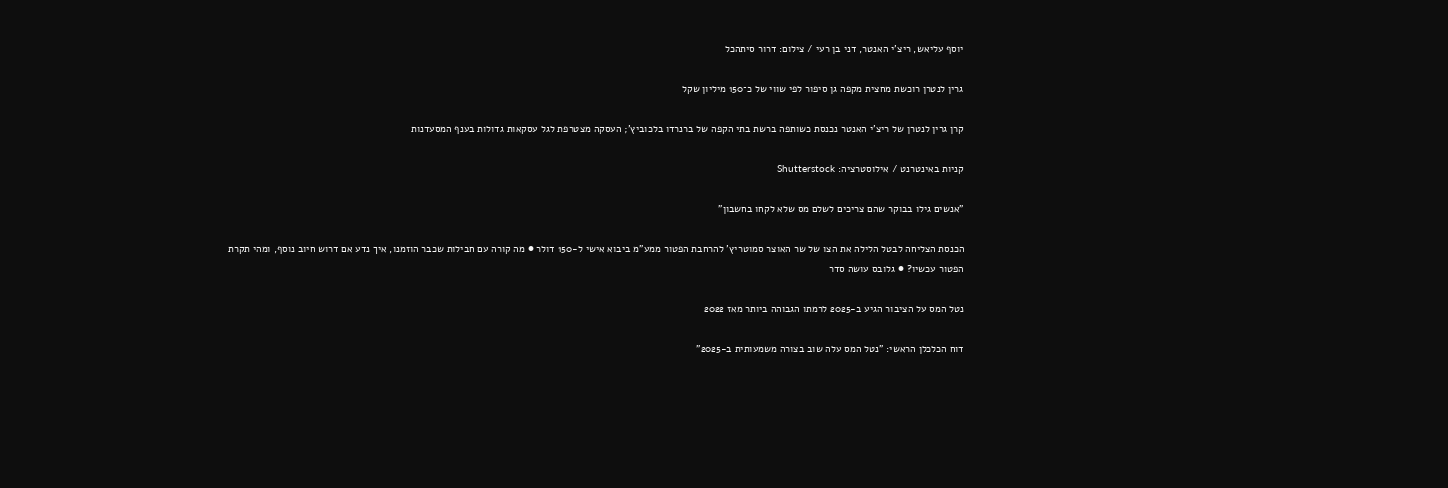יוסף עליאש, ריצ'י האנטר, דני בן רעי / צילום: דרור סיתהכל

גרין לנטרן רוכשת מחצית מקפה גן סיפור לפי שווי של כ־150 מיליון שקל

קרן גרין לנטרן של ריצ’י האנטר נכנסת כשותפה ברשת בתי הקפה של ברנרדו בלכוביץ’; העסקה מצטרפת לגל עסקאות גדולות בענף המסעדנות

קניות באינטרנט / אילוסטרציה: Shutterstock

"אנשים גילו בבוקר שהם צריכים לשלם מס שלא לקחו בחשבון"

הכנסת הצליחה לבטל הלילה את הצו של שר האוצר סמוטריץ' להרחבת הפטור ממע"מ ביבוא אישי ל-150 דולר ● מה קורה עם חבילות שכבר הוזמנו, איך נדע אם דרוש חיוב נוסף, ומהי תקרת הפטור עכשיו? ● גלובס עושה סדר

נטל המס על הציבור הגיע ב-2025 לרמתו הגבוהה ביותר מאז 2022

דוח הכלכלן הראשי: "נטל המס עלה שוב בצורה משמעותית ב-2025"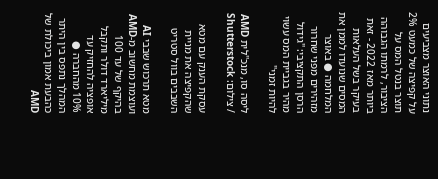נתוני האוצר מצביעים על קפיצה של כמעט 2% תוצר בנטל המס על הציבור, לרמתו הגבוהה ביותר מאז 2022 - זאת בעיקר בשל העלאות המסים שנועדו לממן את המלחמה ● באוצר מזהירים מפני שחרור הרסן התקציבי: "גידול מהיר בגביית המס עשוי להיות זמני"

ליסה סו, מנכ''לית AMD / צילום: Shutterstock

עסקת הענק עם מטא שהקפיצה את מניית השבבים בוול סטריט

מטא תרכוש שבבי AI ועוצמת מחשוב מ-AMD בהיקף של עד 100 מיליארד דולר ותקבל אופציה להחזיק עד 10% מהחברה ● המהלך נתפס בין היתר כהבעת אמון ביכולת של AMD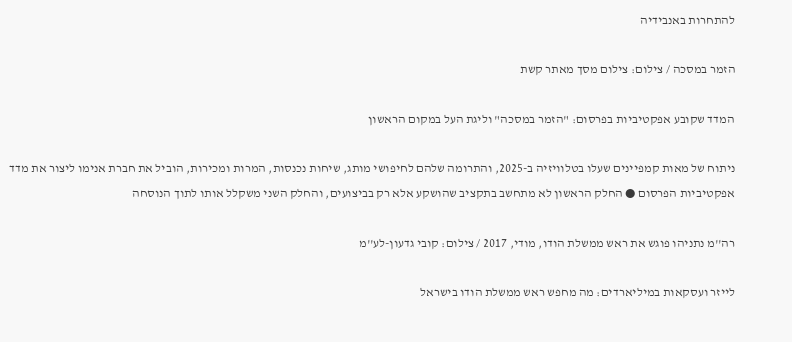להתחרות באנבידיה

הזמר במסכה / צילום: צילום מסך מאתר קשת

המדד שקובע אפקטיביות בפרסום: "הזמר במסכה" וליגת העל במקום הראשון

ניתוח של מאות קמפיינים שעלו בטלוויזיה ב-2025, והתרומה שלהם לחיפושי מותג, שיחות נכנסות, המרות ומכירות, הוביל את חברת אנימו ליצור את מדד אפקטיביות הפרסום ● החלק הראשון לא מתחשב בתקציב שהושקע אלא רק בביצועים, והחלק השני משקלל אותו לתוך הנוסחה

רה''מ נתניהו פוגש את ראש ממשלת הודו, מודי, 2017 / צילום: קובי גדעון-לע''מ

לייזר ועסקאות במיליארדים: מה מחפש ראש ממשלת הודו בישראל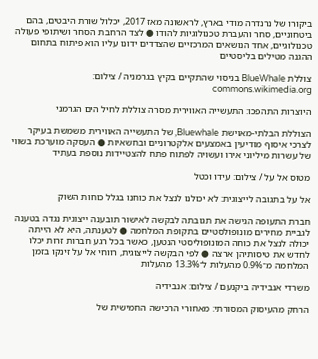ביקורו של נרנדרה מודי בארץ, לראשונה מאז 2017, יכלול שורת היבטים, בהם ביטחוניים, סחר והעברת טכנולוגיות להודו ● לצד הרחבת הסחר ושיתופי פעולה טכנולוגיים, אחד הנושאים המרכזיים שהצדדים ידונו עליו הוא פיתוח בתחום ההגנה מטילים בליסטיים

צוללת BlueWhale בניסוי שהתקיים בקיץ בגרמניה / צילום: commons.wikimedia.org

היוצרות התהפכו: התעשייה האווירית מסרה צוללת לחיל הים הגרמני

הצוללת הבלתי-מאוישת Bluewhale, של התעשייה האווירית משמשת בעיקר לצרכי איסוף מודיעין באמצעים אלקטרוניים ובחשאיות ● העסקה מוערכת בשווי של עשרות מיליוני אירו ועשויה לפתוח פתח להצטיידות נוספת בעתיד

מטוס אל על / צילום: עידו וכטל

אל על בתגובה לייצוגית: לא יכולנו לנצל את כוחנו בגלל כוחות השוק

חברת התעופה הגישה את תגובתה לבקשה לאישור תובענה ייצוגית נגדה בטענה לגביית מחירים מונופולסטיים בתקופת המלחמה ● לטענתה, היא לא הייתה יכולה לנצל את כוחה המונופוליסטי הנטען, כאשר בכל רגע חברות זרות יכלו לחדש את טיסותיהן ארצה ● לפי הבקשה לייצוגית, רווחי אל על זינקו בזמן המלחמה מ־0.9% מהעלות ל־13.3% מהעלות

משרדי אנבידיה ביקנעם / צילום: אנבידיה

הרחק מהעיסוק המסורתי: מאחורי הרכישה החמישית של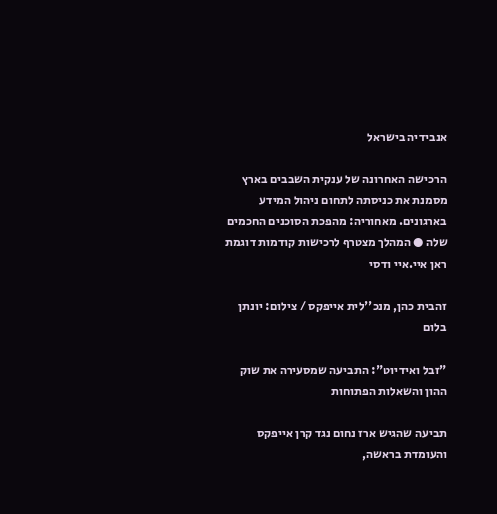אנבידיה בישראל

הרכישה האחרונה של ענקית השבבים בארץ מסמנת את כניסתה לתחום ניהול המידע בארגונים. מאחוריה: מהפכת הסוכנים החכמים שלה ● המהלך מצטרף לרכישות קודמות דוגמת ראן איי.איי ודסי

זהבית כהן, מנכ''לית אייפקס / צילום: יונתן בלום

"זבל ואידיוט": התביעה שמסעירה את שוק ההון והשאלות הפתוחות

תביעה שהגיש ארז נחום נגד קרן אייפקס והעומדת בראשה,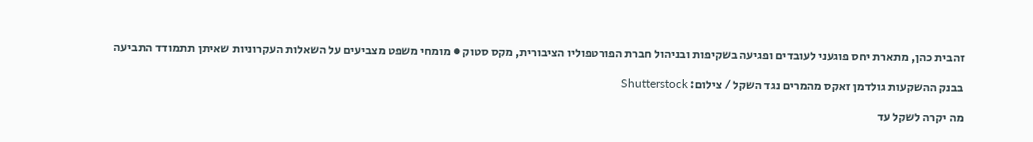זהבית כהן, מתארת יחס פוגעני לעובדים ופגיעה בשקיפות ובניהול חברת הפורטפוליו הציבורית, מקס סטוק ● מומחי משפט מצביעים על השאלות העקרוניות שאיתן תתמודד התביעה

בבנק ההשקעות גולדמן זאקס מהמרים נגד השקל / צילום: Shutterstock

מה יקרה לשקל עד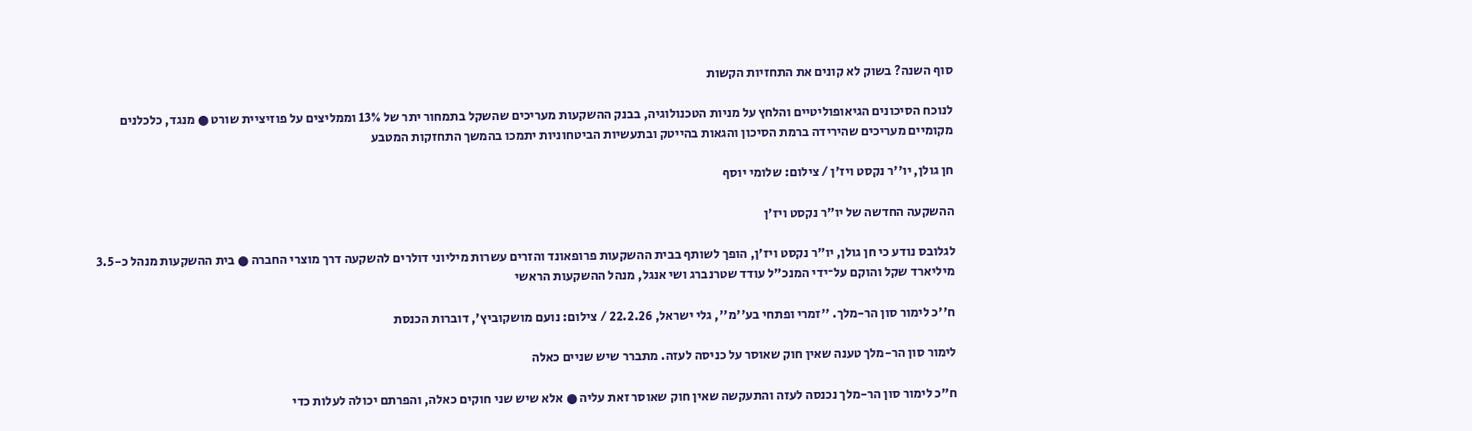סוף השנה? בשוק לא קונים את התחזיות הקשות

לנוכח הסיכונים הגיאופוליטיים והלחץ על מניות הטכנולוגיה, בבנק ההשקעות מעריכים שהשקל בתמחור יתר של 13% וממליצים על פוזיציית שורט ● מנגד, כלכלנים מקומיים מעריכים שהירידה ברמת הסיכון והגאות בהייטק ובתעשיות הביטחוניות יתמכו בהמשך התחזקות המטבע

חן גולן, יו''ר נקסט ויז'ן / צילום: שלומי יוסף

ההשקעה החדשה של יו"ר נקסט ויז'ן

לגלובס נודע כי חן גולן, יו"ר נקסט ויז'ן, הופך לשותף בבית ההשקעות פרופאונד והזרים עשרות מיליוני דולרים להשקעה דרך מוצרי החברה ● בית ההשקעות מנהל כ-3.5 מיליארד שקל והוקם על־ידי המנכ"ל עודד שטרנברג ושי אנגל, מנהל ההשקעות הראשי

ח''כ לימור סון הר-מלך. ''זמרי ופתחי בע''מ'', גלי ישראל, 22.2.26 / צילום: נועם מושקוביץ', דוברות הכנסת

לימור סון הר-מלך טענה שאין חוק שאוסר על כניסה לעזה. מתברר שיש שניים כאלה

ח"כ לימור סון הר-מלך נכנסה לעזה והתעקשה שאין חוק שאוסר זאת עליה ● אלא שיש שני חוקים כאלה, והפרתם יכולה לעלות כדי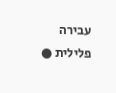עבירה פלילית ●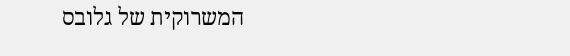המשרוקית של גלובס